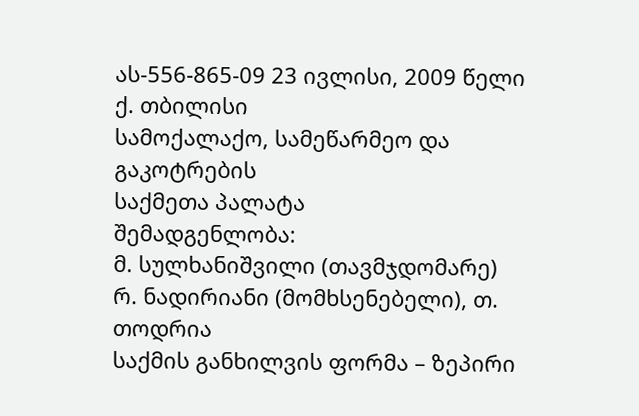ას-556-865-09 23 ივლისი, 2009 წელი
ქ. თბილისი
სამოქალაქო, სამეწარმეო და გაკოტრების
საქმეთა პალატა
შემადგენლობა:
მ. სულხანიშვილი (თავმჯდომარე)
რ. ნადირიანი (მომხსენებელი), თ. თოდრია
საქმის განხილვის ფორმა – ზეპირი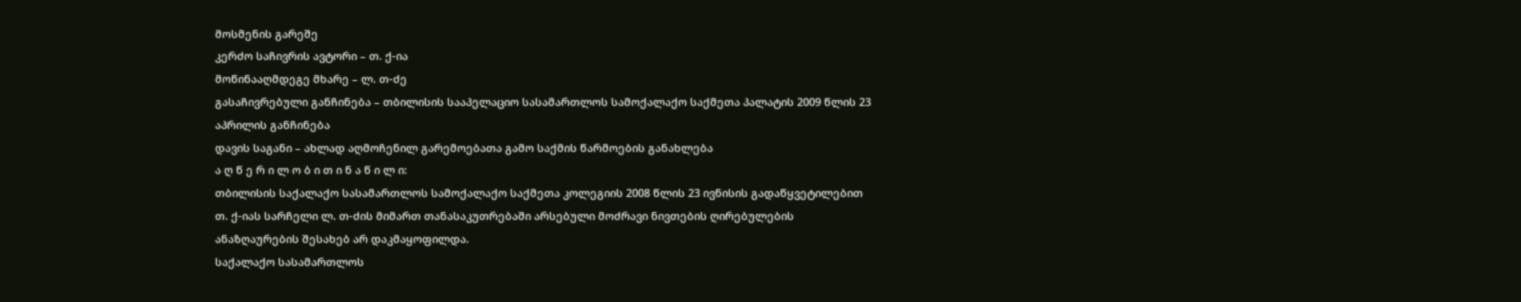მოსმენის გარეშე
კერძო საჩივრის ავტორი – თ. ქ-ია
მოწინააღმდეგე მხარე – ლ. თ-ძე
გასაჩივრებული განჩინება – თბილისის სააპელაციო სასამართლოს სამოქალაქო საქმეთა პალატის 2009 წლის 23 აპრილის განჩინება
დავის საგანი – ახლად აღმოჩენილ გარემოებათა გამო საქმის წარმოების განახლება
ა ღ წ ე რ ი ლ ო ბ ი თ ი ნ ა წ ი ლ ი:
თბილისის საქალაქო სასამართლოს სამოქალაქო საქმეთა კოლეგიის 2008 წლის 23 ივნისის გადაწყვეტილებით თ. ქ-იას სარჩელი ლ. თ-ძის მიმართ თანასაკუთრებაში არსებული მოძრავი ნივთების ღირებულების ანაზღაურების შესახებ არ დაკმაყოფილდა.
საქალაქო სასამართლოს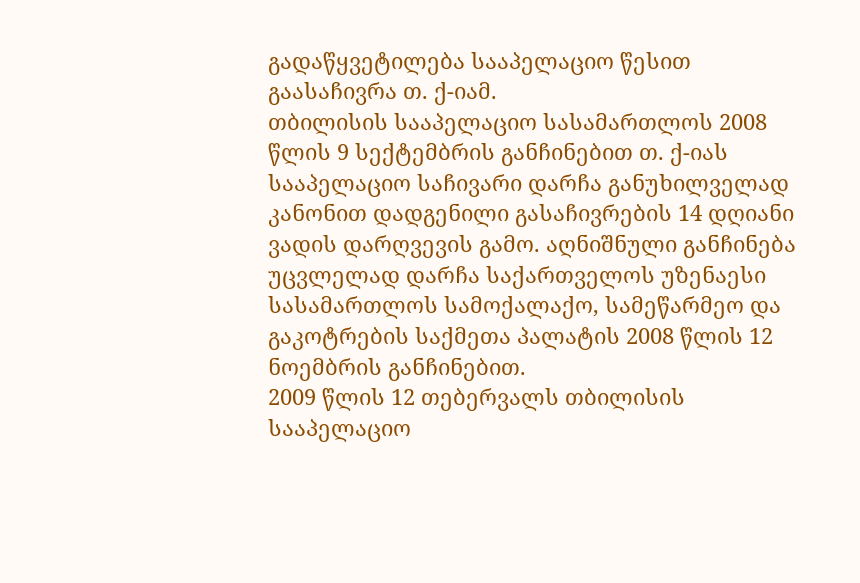გადაწყვეტილება სააპელაციო წესით გაასაჩივრა თ. ქ-იამ.
თბილისის სააპელაციო სასამართლოს 2008 წლის 9 სექტემბრის განჩინებით თ. ქ-იას სააპელაციო საჩივარი დარჩა განუხილველად კანონით დადგენილი გასაჩივრების 14 დღიანი ვადის დარღვევის გამო. აღნიშნული განჩინება უცვლელად დარჩა საქართველოს უზენაესი სასამართლოს სამოქალაქო, სამეწარმეო და გაკოტრების საქმეთა პალატის 2008 წლის 12 ნოემბრის განჩინებით.
2009 წლის 12 თებერვალს თბილისის სააპელაციო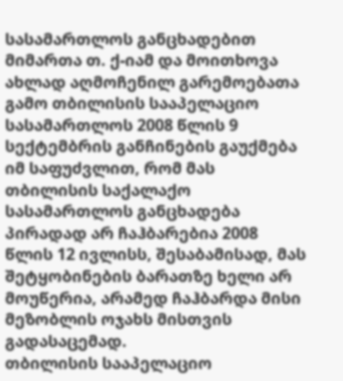სასამართლოს განცხადებით მიმართა თ. ქ-იამ და მოითხოვა ახლად აღმოჩენილ გარემოებათა გამო თბილისის სააპელაციო სასამართლოს 2008 წლის 9 სექტემბრის განჩინების გაუქმება იმ საფუძვლით, რომ მას თბილისის საქალაქო სასამართლოს განცხადება პირადად არ ჩაჰბარებია 2008 წლის 12 ივლისს, შესაბამისად, მას შეტყობინების ბარათზე ხელი არ მოუწერია, არამედ ჩაჰბარდა მისი მეზობლის ოჯახს მისთვის გადასაცემად.
თბილისის სააპელაციო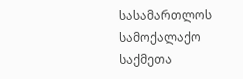სასამართლოს სამოქალაქო საქმეთა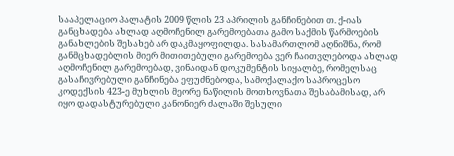სააპელაციო პალატის 2009 წლის 23 აპრილის განჩინებით თ. ქ-იას განცხადება ახლად აღმოჩენილ გარემოებათა გამო საქმის წარმოების განახლების შესახებ არ დაკმაყოფილდა. სასამართლომ აღნიშნა, რომ განმცხადებლის მიერ მითითებული გარემოება ვერ ჩაითვლებოდა ახლად აღმოჩენილ გარემოებად, ვინაიდან დოკუმენტის სიყალბე, რომელსაც გასაჩივრებული განჩინება ეფუძნებოდა, სამოქალაქო საპროცესო კოდექსის 423-ე მუხლის მეორე ნაწილის მოთხოვნათა შესაბამისად, არ იყო დადასტურებული კანონიერ ძალაში შესული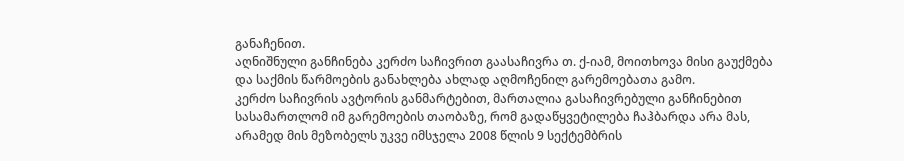განაჩენით.
აღნიშნული განჩინება კერძო საჩივრით გაასაჩივრა თ. ქ-იამ, მოითხოვა მისი გაუქმება და საქმის წარმოების განახლება ახლად აღმოჩენილ გარემოებათა გამო.
კერძო საჩივრის ავტორის განმარტებით, მართალია გასაჩივრებული განჩინებით სასამართლომ იმ გარემოების თაობაზე, რომ გადაწყვეტილება ჩაჰბარდა არა მას, არამედ მის მეზობელს უკვე იმსჯელა 2008 წლის 9 სექტემბრის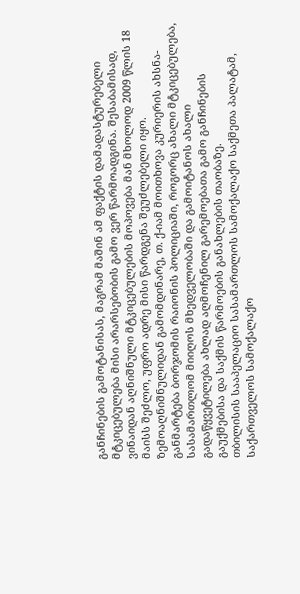განჩინების გამოტანისას, მაგრამ მაშინ ამ ფაქტის დამადასტურებელი მტკიცებულება მისი არარსებობის გამო ვერ წარმოადგინა. შესაბამისად, ვინაიდან აღნიშნული მტკიცებულების მოპოვება მან მხოლოდ 2009 წლის 18 მაისს შეძლო, უფრო ადრე მისი წარდგენა შეუძლებელი იყო.
ზემოაღნიშნულიდან გამომდინარე, თ. ქ-იამ მოითხოვა კურიერის ახსნა-განმარტება ბორჯომის რაიონის პოლიციაში, როგორც ახალი მტკიცებულება, სასამართლომ მიიღოს მხედველობაში და გამოიტანოს ახალი გადაწყვეტილება ახლად აღმოჩენილ გარემოებათა გამო განჩინების გაუქმებისა და საქმის წარმოების განახლების თაობაზე.
თბილისის სააპელაციო სასამართლოს სამოქალაქო საქმეთა პალატამ, საქართველოს სამოქალაქო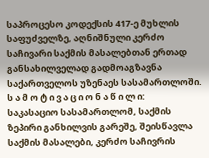საპროცესო კოდექსის 417-ე მუხლის საფუძველზე, აღნიშნული კერძო საჩივარი საქმის მასალებთან ერთად განსახილველად გადმოაგზავნა საქართველოს უზენაეს სასამართლოში.
ს ა მ ო ტ ი ვ ა ც ი ო ნ ა წ ი ლ ი:
საკასაციო სასამართლომ, საქმის ზეპირი განხილვის გარეშე, შეისწავლა საქმის მასალები, კერძო საჩივრის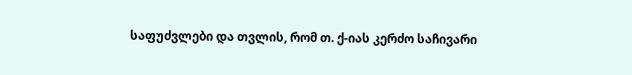საფუძვლები და თვლის, რომ თ. ქ-იას კერძო საჩივარი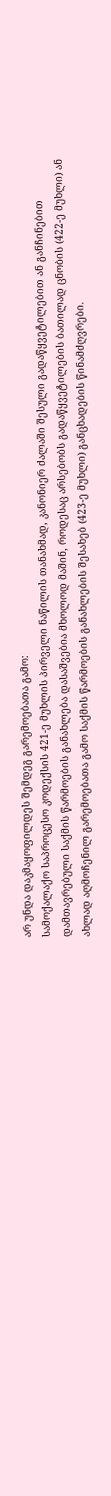არ უნდა დაკმაყოფილდეს შემდეგ გარემოებათა გამო:
სამოქალაქო საპროცესო კოდექსის 421-ე მუხლის პირველი ნაწილის თანახმად, კანონიერ ძალაში შესული გადაწყვეტილებით ან განჩინებით დამთავრებული საქმის წარმოების განახლება დასაშვებია მხოლოდ მაშინ, როდესაც არსებობს გადაწყვეტილების ბათილად ცნობის (422-ე მუხლი) ან ახლად აღმოჩენილ გარემოებათა გამო საქმის წარმოების განახლების შესახებ (423-ე მუხლი) განცხადების წინამძღვრები.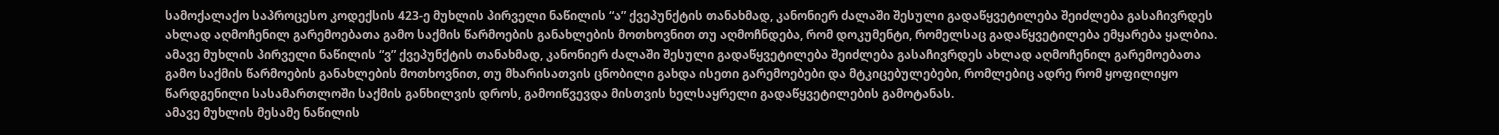სამოქალაქო საპროცესო კოდექსის 423-ე მუხლის პირველი ნაწილის “ა” ქვეპუნქტის თანახმად, კანონიერ ძალაში შესული გადაწყვეტილება შეიძლება გასაჩივრდეს ახლად აღმოჩენილ გარემოებათა გამო საქმის წარმოების განახლების მოთხოვნით თუ აღმოჩნდება, რომ დოკუმენტი, რომელსაც გადაწყვეტილება ემყარება ყალბია. ამავე მუხლის პირველი ნაწილის “ვ” ქვეპუნქტის თანახმად, კანონიერ ძალაში შესული გადაწყვეტილება შეიძლება გასაჩივრდეს ახლად აღმოჩენილ გარემოებათა გამო საქმის წარმოების განახლების მოთხოვნით, თუ მხარისათვის ცნობილი გახდა ისეთი გარემოებები და მტკიცებულებები, რომლებიც ადრე რომ ყოფილიყო წარდგენილი სასამართლოში საქმის განხილვის დროს, გამოიწვევდა მისთვის ხელსაყრელი გადაწყვეტილების გამოტანას.
ამავე მუხლის მესამე ნაწილის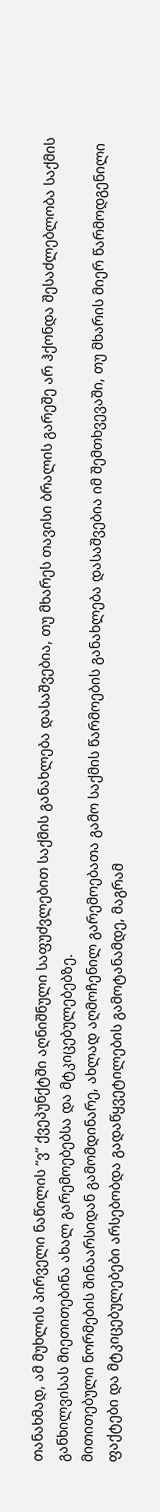თანახმად, ამ მუხლის პირველი ნაწილის “ვ” ქვეპუნქტში აღნიშნული საფუძვლებით საქმის განახლება დასაშვებია, თუ მხარეს თავისი ბრალის გარეშე არ ჰქონდა შესაძლებლობა საქმის განხილვისას მიეთითებინა ახალ გარემოებებსა და მტკიცებულებებზე.
მითითებული ნორმების შინაარსიდან გამომდინარე, ახლად აღმოჩენილ გარემოებათა გამო საქმის წარმოების განახლება დასაშვებია იმ შემთხვევაში, თუ მხარის მიერ წარმოდგენილი ფაქტები და მტკიცებულებები არსებობდა გადაწყვეტილების გამოტანამდე, მაგრამ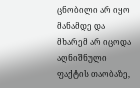ცნობილი არ იყო მანამდე და მხარემ არ იცოდა აღნიშნული ფაქტის თაობაზე,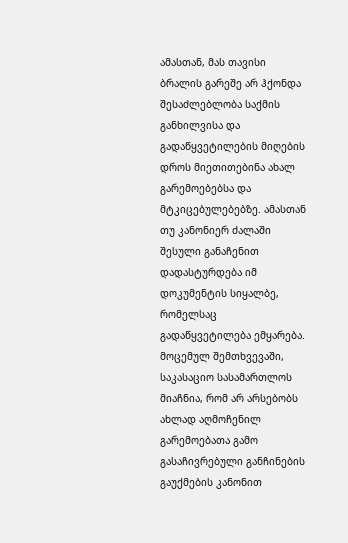ამასთან, მას თავისი ბრალის გარეშე არ ჰქონდა შესაძლებლობა საქმის განხილვისა და გადაწყვეტილების მიღების დროს მიეთითებინა ახალ გარემოებებსა და მტკიცებულებებზე. ამასთან თუ კანონიერ ძალაში შესული განაჩენით დადასტურდება იმ დოკუმენტის სიყალბე, რომელსაც გადაწყვეტილება ემყარება.
მოცემულ შემთხვევაში, საკასაციო სასამართლოს მიაჩნია, რომ არ არსებობს ახლად აღმოჩენილ გარემოებათა გამო გასაჩივრებული განჩინების გაუქმების კანონით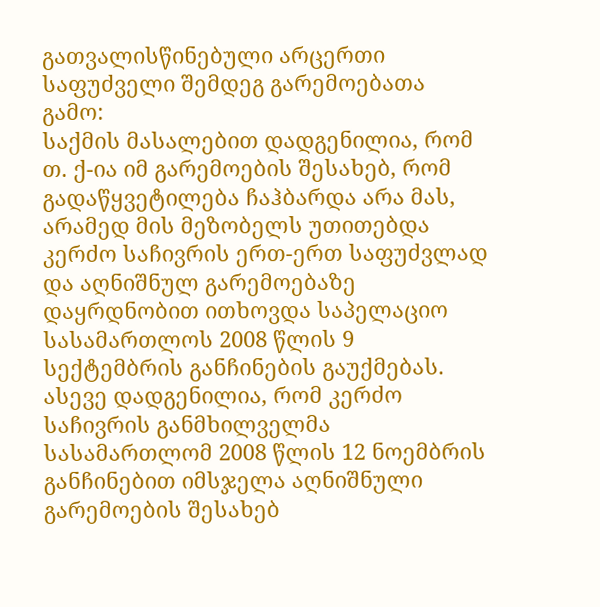გათვალისწინებული არცერთი საფუძველი შემდეგ გარემოებათა გამო:
საქმის მასალებით დადგენილია, რომ თ. ქ-ია იმ გარემოების შესახებ, რომ გადაწყვეტილება ჩაჰბარდა არა მას, არამედ მის მეზობელს უთითებდა კერძო საჩივრის ერთ-ერთ საფუძვლად და აღნიშნულ გარემოებაზე დაყრდნობით ითხოვდა საპელაციო სასამართლოს 2008 წლის 9 სექტემბრის განჩინების გაუქმებას. ასევე დადგენილია, რომ კერძო საჩივრის განმხილველმა სასამართლომ 2008 წლის 12 ნოემბრის განჩინებით იმსჯელა აღნიშნული გარემოების შესახებ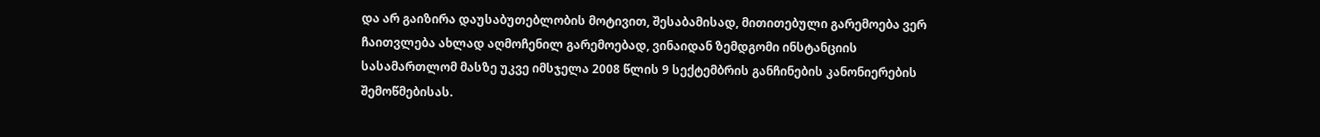და არ გაიზირა დაუსაბუთებლობის მოტივით, შესაბამისად, მითითებული გარემოება ვერ ჩაითვლება ახლად აღმოჩენილ გარემოებად, ვინაიდან ზემდგომი ინსტანციის სასამართლომ მასზე უკვე იმსჯელა 2008 წლის 9 სექტემბრის განჩინების კანონიერების შემოწმებისას.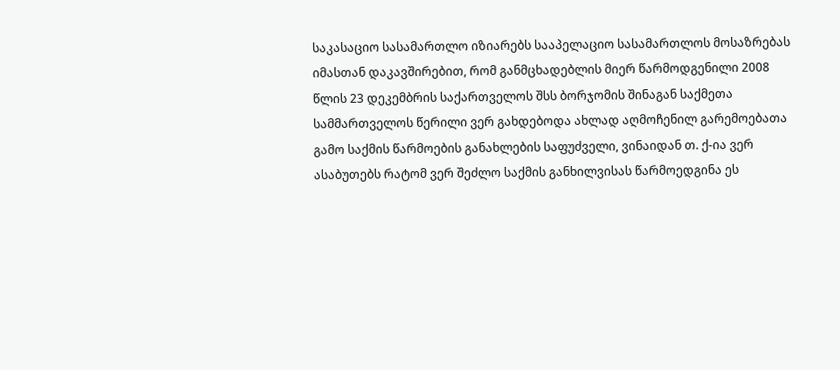საკასაციო სასამართლო იზიარებს სააპელაციო სასამართლოს მოსაზრებას იმასთან დაკავშირებით, რომ განმცხადებლის მიერ წარმოდგენილი 2008 წლის 23 დეკემბრის საქართველოს შსს ბორჯომის შინაგან საქმეთა სამმართველოს წერილი ვერ გახდებოდა ახლად აღმოჩენილ გარემოებათა გამო საქმის წარმოების განახლების საფუძველი, ვინაიდან თ. ქ-ია ვერ ასაბუთებს რატომ ვერ შეძლო საქმის განხილვისას წარმოედგინა ეს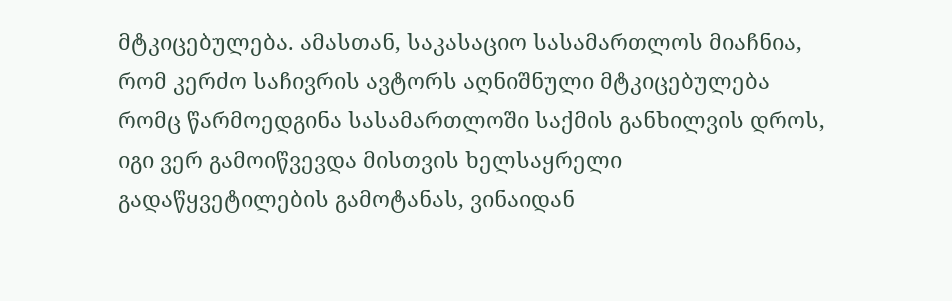მტკიცებულება. ამასთან, საკასაციო სასამართლოს მიაჩნია, რომ კერძო საჩივრის ავტორს აღნიშნული მტკიცებულება რომც წარმოედგინა სასამართლოში საქმის განხილვის დროს, იგი ვერ გამოიწვევდა მისთვის ხელსაყრელი გადაწყვეტილების გამოტანას, ვინაიდან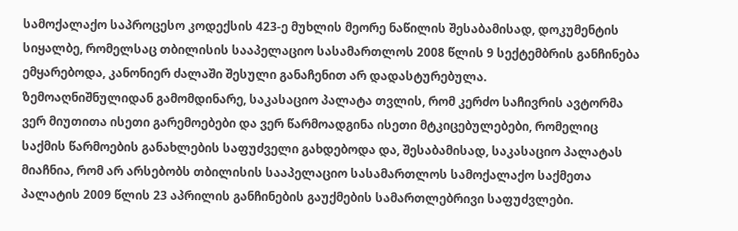სამოქალაქო საპროცესო კოდექსის 423-ე მუხლის მეორე ნაწილის შესაბამისად, დოკუმენტის სიყალბე, რომელსაც თბილისის სააპელაციო სასამართლოს 2008 წლის 9 სექტემბრის განჩინება ემყარებოდა, კანონიერ ძალაში შესული განაჩენით არ დადასტურებულა.
ზემოაღნიშნულიდან გამომდინარე, საკასაციო პალატა თვლის, რომ კერძო საჩივრის ავტორმა ვერ მიუთითა ისეთი გარემოებები და ვერ წარმოადგინა ისეთი მტკიცებულებები, რომელიც საქმის წარმოების განახლების საფუძველი გახდებოდა და, შესაბამისად, საკასაციო პალატას მიაჩნია, რომ არ არსებობს თბილისის სააპელაციო სასამართლოს სამოქალაქო საქმეთა პალატის 2009 წლის 23 აპრილის განჩინების გაუქმების სამართლებრივი საფუძვლები.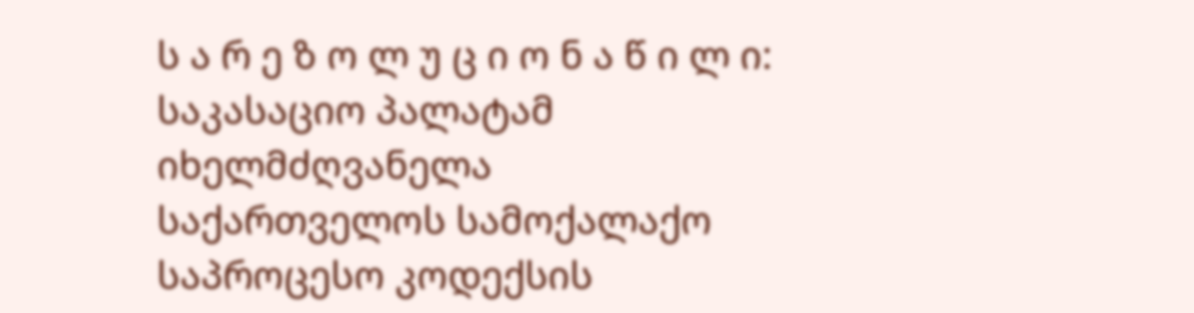ს ა რ ე ზ ო ლ უ ც ი ო ნ ა წ ი ლ ი:
საკასაციო პალატამ იხელმძღვანელა საქართველოს სამოქალაქო საპროცესო კოდექსის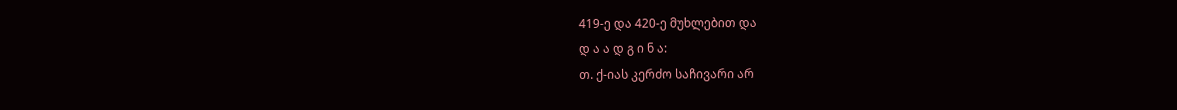419-ე და 420-ე მუხლებით და
დ ა ა დ გ ი ნ ა:
თ. ქ-იას კერძო საჩივარი არ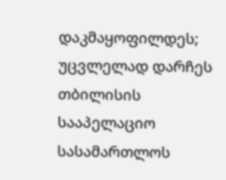დაკმაყოფილდეს;
უცვლელად დარჩეს თბილისის სააპელაციო სასამართლოს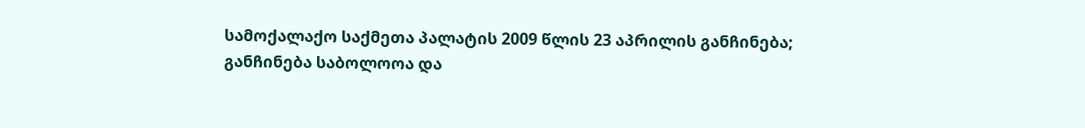სამოქალაქო საქმეთა პალატის 2009 წლის 23 აპრილის განჩინება;
განჩინება საბოლოოა და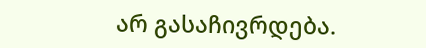არ გასაჩივრდება.